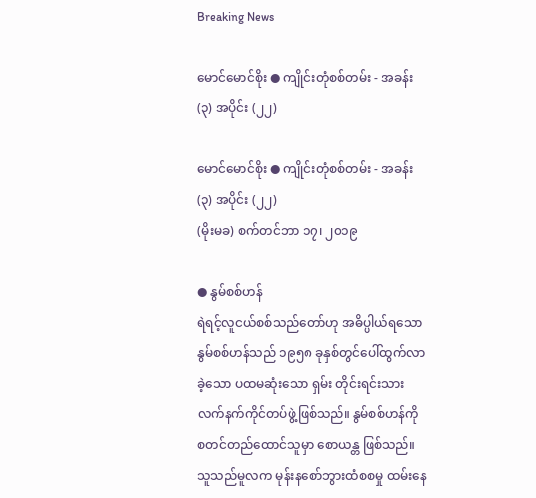Breaking News

မောင်မောင်စိုး ● ကျိုင်းတုံစစ်တမ်း - အခန်း (၃) အပိုင်း (၂၂)

မောင်မောင်စိုး ● ကျိုင်းတုံစစ်တမ်း - အခန်း (၃) အပိုင်း (၂၂)
(မိုးမခ) စက်တင်ဘာ ၁၇၊ ၂၀၁၉

● နွမ်စစ်ဟန်
ရဲရင့်လူငယ်စစ်သည်တော်ဟု အဓိပ္ပါယ်ရသော နွမ်စစ်ဟန်သည် ၁၉၅၈ ခုနှစ်တွင်ပေါ်ထွက်လာခဲ့သော ပထမဆုံးသော ရှမ်း တိုင်းရင်းသားလက်နက်ကိုင်တပ်ဖွဲ့ဖြစ်သည်။ နွမ်စစ်ဟန်ကို စတင်တည်ထောင်သူမှာ စောယန္တ ဖြစ်သည်။ သူသည်မူလက မုန်းနစော်ဘွားထံစစမှု ထမ်းနေ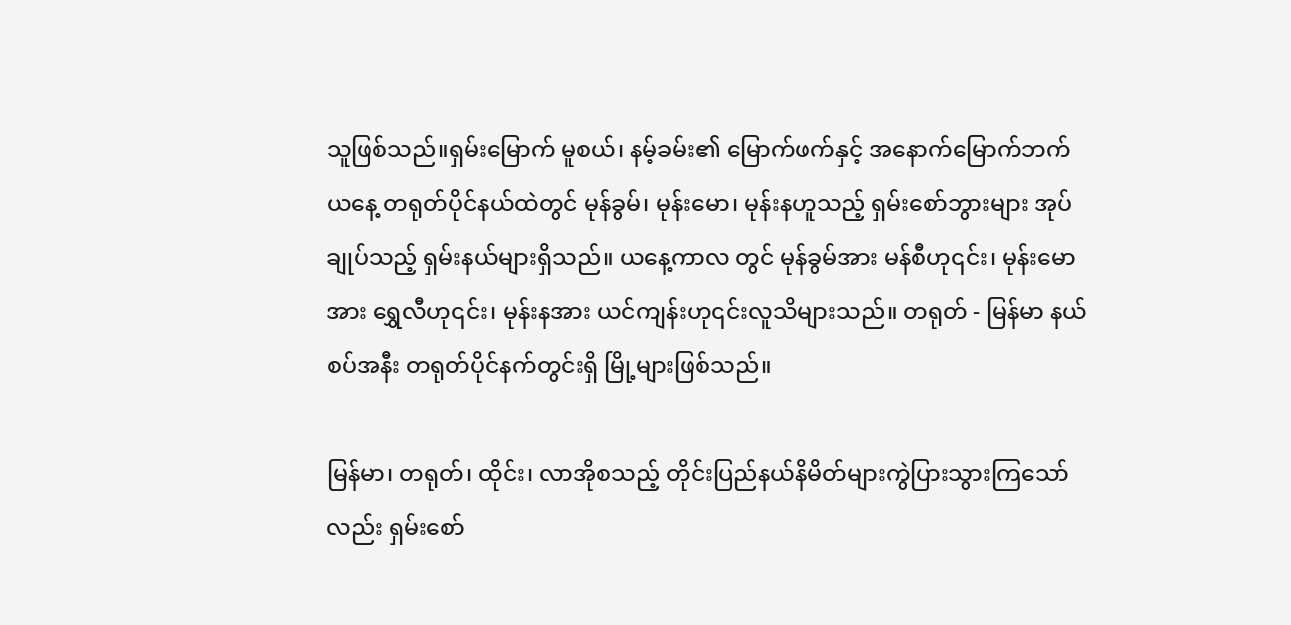သူဖြစ်သည်။ရှမ်းမြောက် မူစယ်၊ နမ့်ခမ်း၏ မြောက်ဖက်နှင့် အနောက်မြောက်ဘက် ယနေ့ တရုတ်ပိုင်နယ်ထဲတွင် မုန်ခွမ်၊ မုန်းမော၊ မုန်းနဟူသည့် ရှမ်းစော်ဘွားများ အုပ်ချုပ်သည့် ရှမ်းနယ်များရှိသည်။ ယနေ့ကာလ တွင် မုန်ခွမ်အား မန်စီဟု၎င်း၊ မုန်းမောအား ရွှေလီဟု၎င်း၊ မုန်းနအား ယင်ကျန်းဟု၎င်းလူသိများသည်။ တရုတ် - မြန်မာ နယ်စပ်အနီး တရုတ်ပိုင်နက်တွင်းရှိ မြို့များဖြစ်သည်။

မြန်မာ၊ တရုတ်၊ ထိုင်း၊ လာအိုစသည့် တိုင်းပြည်နယ်နိမိတ်များကွဲပြားသွားကြသော်လည်း ရှမ်းစော်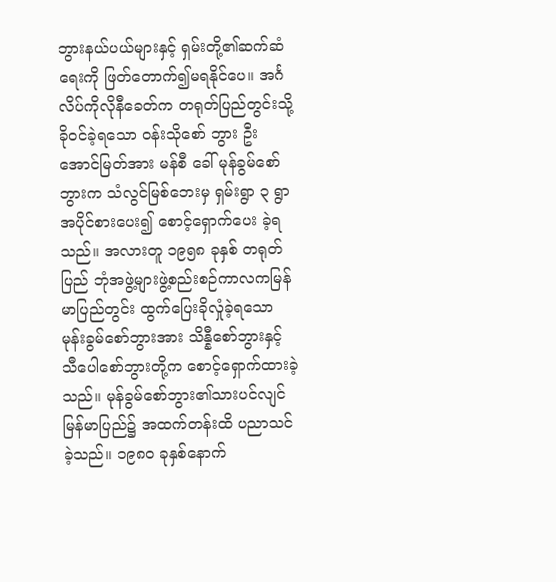ဘွားနယ်ပယ်များနှင့် ရှမ်းတို့၏ဆက်ဆံရေးကို ဖြတ်တောက်၍မရနိုင်ပေ။ အင်္ဂလိပ်ကိုလိုနီခေတ်က တရုတ်ပြည်တွင်းသို့ ခိုဝင်ခဲ့ရသော ဝန်းသိုစော် ဘွား ဦးအောင်မြတ်အား မန်စီ ခေါ် မုန်ခွမ်စော်ဘွားက သံလွင်မြစ်ဘေးမှ ရှမ်းရွာ ၃ ရွာအပိုင်စားပေး၍ စောင့်ရှောက်ပေး ခဲ့ရသည်။ အလားတူ ၁၉၅၈ ခုနှစ် တရုတ်ပြည် ဘုံအဖွဲ့များဖွဲ့စည်းစဉ်ကာလကမြန်မာပြည်တွင်း ထွက်ပြေးခိုလှုံခဲ့ရသော မုန်းခွမ်စော်ဘွားအား သိန္နီစော်ဘွားနှင့် သီပေါစော်ဘွားတို့က စောင့်ရှောက်ထားခဲ့သည်။ မုန်ခွမ်စော်ဘွား၏သားပင်လျင် မြန်မာပြည်၌ အထက်တန်းထိ ပညာသင်ခဲ့သည်။ ၁၉၈၀ ခုနှစ်နောက်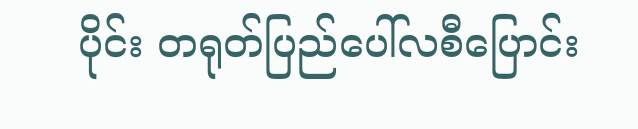ပိုင်း တရုတ်ပြည်ပေါ်လစီပြောင်း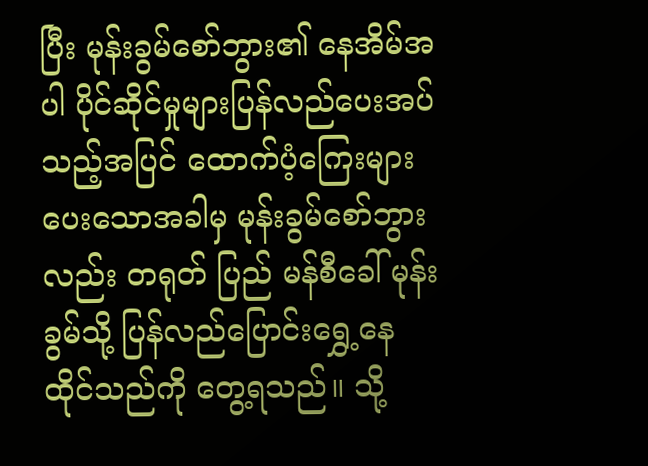ပြီး မုန်းခွမ်စော်ဘွား၏ နေအိမ်အပါ ပိုင်ဆိုင်မှုများပြန်လည်ပေးအပ်သည့်အပြင် ထောက်ပံ့ကြေးများပေးသောအခါမှ မုန်းခွမ်စော်ဘွားလည်း တရုတ် ပြည် မန်စီခေါ် မုန်းခွမ်သို့ ပြန်လည်ပြောင်းရွှေ့နေထိုင်သည်ကို တွေ့ရသည်။ သို့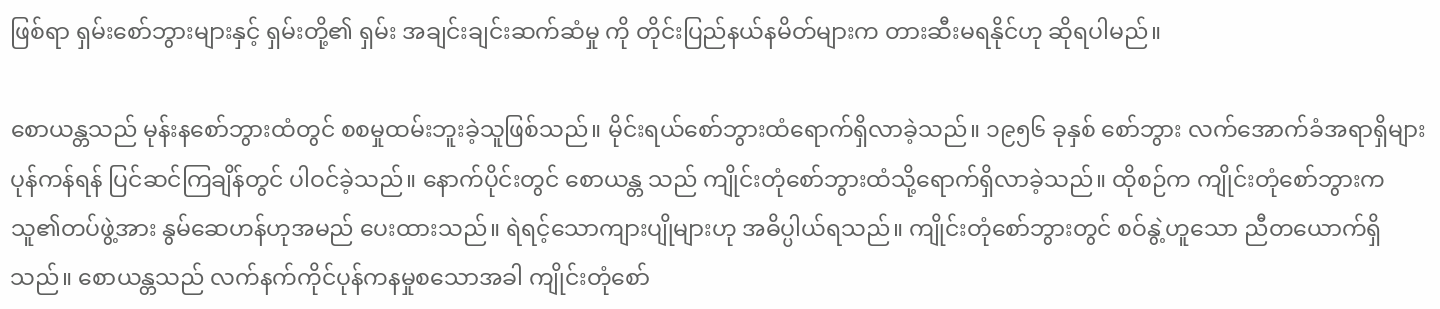ဖြစ်ရာ ရှမ်းစော်ဘွားများနှင့် ရှမ်းတို့၏ ရှမ်း အချင်းချင်းဆက်ဆံမှု ကို တိုင်းပြည်နယ်နမိတ်များက တားဆီးမရနိုင်ဟု ဆိုရပါမည်။

စောယန္တသည် မုန်းနစော်ဘွားထံတွင် စစမှုထမ်းဘူးခဲ့သူဖြစ်သည်။ မိုင်းရယ်စော်ဘွားထံရောက်ရှိလာခဲ့သည်။ ၁၉၅၆ ခုနှစ် စော်ဘွား လက်အောက်ခံအရာရှိများ ပုန်ကန်ရန် ပြင်ဆင်ကြချိန်တွင် ပါဝင်ခဲ့သည်။ နောက်ပိုင်းတွင် စောယန္တ သည် ကျိုင်းတုံစော်ဘွားထံသို့ရောက်ရှိလာခဲ့သည်။ ထိုစဉ်က ကျိုင်းတုံစော်ဘွားက သူ၏တပ်ဖွဲ့အား နွမ်ဆေဟန်ဟုအမည် ပေးထားသည်။ ရဲရင့်သောကျားပျိုများဟု အဓိပ္ပါယ်ရသည်။ ကျိုင်းတုံစော်ဘွားတွင် စဝ်နွဲ့ဟူသော ညီတယောက်ရှိ သည်။ စောယန္တသည် လက်နက်ကိုင်ပုန်ကနမှုစသောအခါ ကျိုင်းတုံစော်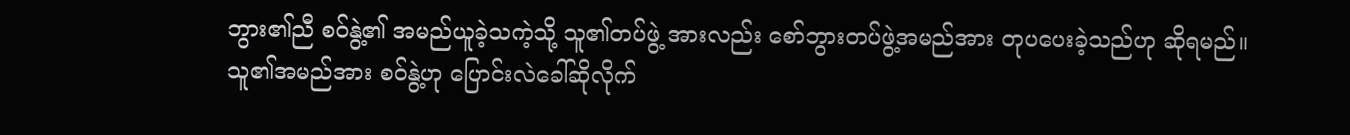ဘွား၏ညီ စဝ်နွဲ့၏ အမည်ယူခဲ့သကဲ့သို့ သူ၏တပ်ဖွဲ့ အားလည်း စော်ဘွားတပ်ဖွဲ့အမည်အား တုပပေးခဲ့သည်ဟု ဆိုရမည်။ သူ၏အမည်အား စဝ်နွဲ့ဟု ပြောင်းလဲခေါ်ဆိုလိုက်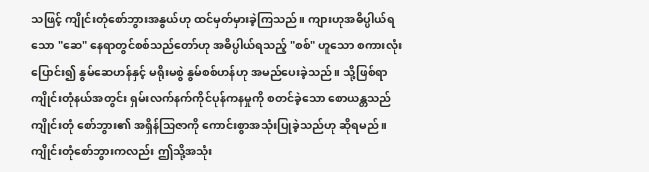သဖြင့် ကျိုင်းတုံစော်ဘွားအနွယ်ဟု ထင်မှတ်မှားခဲ့ကြသည်။ ကျားဟုအဓိပ္ပါယ်ရသော "ဆေ" နေရာတွင်စစ်သည်တော်ဟု အဓိပ္ပါယ်ရသည့် "စစ်" ဟူသော စကားလုံးပြောင်း၍ နွမ်ဆေဟန်နှင့် မရိုးမစွဲ နွမ်စစ်ဟန်ဟု အမည်ပေးခဲ့သည်။ သို့ဖြစ်ရာ ကျိုင်းတုံနယ်အတွင်း ရှမ်းလက်နက်ကိုင်ပုန်ကနမှုကို စတင်ခဲ့သော စောယန္တသည် ကျိုင်းတုံ စော်ဘွား၏ အရှိန်သြဇာကို ကောင်းစွာအသုံးပြုခဲ့သည်ဟု ဆိုရမည်။ ကျိုင်းတုံစော်ဘွားကလည်း ဤသို့အသုံး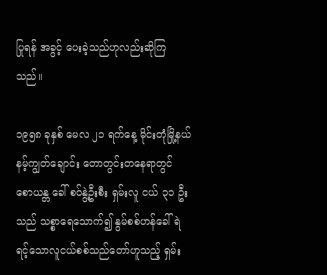ပြုရန် အခွင့် ပေးခဲ့သည်ဟုလည်းဆိုကြသည်။

၁၉၅၈ ခုနှစ် မေလ ၂၁ ရက်နေ့ မိုင်းတုံမြို့နယ် နမ့်ကျွတ်ချောင်း တောတွင်းတနေရာတွင် စောယန္တ ခေါ် စဝ်နွဲ့ဦးစီး ရှမ်းလူ ငယ် ၃၁ ဦးသည် သစ္စာရေသောက်၍ နွမ်စစ်ဟန်ခေါ် ရဲရင့်သောလူငယ်စစ်သည်တော်ဟူသည့် ရှမ်း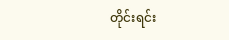တိုင်းရင်း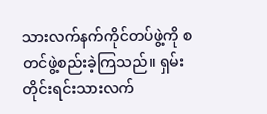သားလက်နက်ကိုင်တပ်ဖွဲ့ကို စတင်ဖွဲ့စည်းခဲ့ကြသည်။ ရှမ်းတိုင်းရင်းသားလက်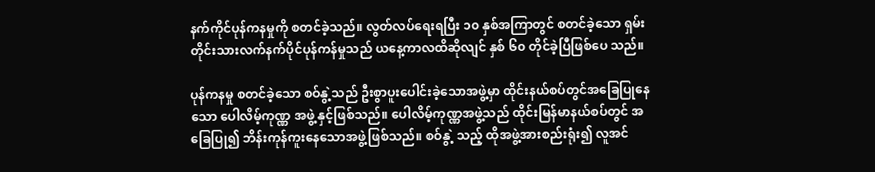နက်ကိုင်ပုန်ကနမှုကို စတင်ခဲ့သည်။ လွတ်လပ်ရေးရပြီး ၁၀ နှစ်အကြာတွင် စတင်ခဲ့သော ရှမ်းတိုင်းသားလက်နက်ပိုင်ပုန်ကန်မှုသည် ယနေ့ကာလထိဆိုလျင် နှစ် ၆၀ တိုင်ခဲ့ပြီဖြစ်ပေ သည်။

ပုန်ကနမှု စတင်ခဲ့သော စဝ်နွဲ့သည် ဦးစွာပူးပေါင်းခဲ့သောအဖွဲ့မှာ ထိုင်းနယ်စပ်တွင်အခြေပြုနေသော ပေါလိမ့်ကုဏ္ဏ အဖွဲ့ နှင့်ဖြစ်သည်။ ပေါလိမ့်ကုဏ္ဏအဖွဲ့သည် ထိုင်းမြန်မာနယ်စပ်တွင် အခြေပြု၍ ဘိန်းကုန်ကူးနေသောအဖွဲ့ဖြစ်သည်။ စဝ်နွဲ့ သည့် ထိုအဖွဲ့အားစည်းရုံး၍ လူအင်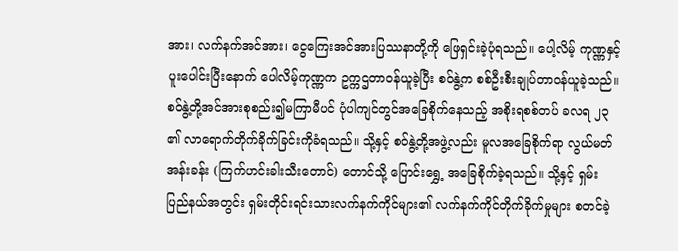အား၊ လက်နက်အင်အား၊ ငွေကြေးအင်အားပြဿနာတို့ကို ဖြေရှင်းခဲ့ပုံရသည်။ ပေါ့လိမ့် ကုဏ္ဏနှင့် ပူးပေါင်းပြီးနောက် ပေါလိမ့်ကုဏ္ဏက ဥက္ကဌတာဝန်ယူခဲ့ပြီး စဝ်နွဲ့က စစ်ဦးစီးချုပ်တာဝန်ယူခဲ့သည်။ စဝ်နွဲ့တို့အင်အားစုစည်း၍မကြာမီပင် ပုံပါကျင်တွင်အခြေစိုက်နေသည့် အစိုးရစစ်တပ် ခလရ ၂၃ ၏ လာရောက်တိုက်ခိုက်ခြင်းကိုခံရသည်။ သို့နှင့် စဝ်နွဲ့တို့အဖွဲ့လည်း မူလအခြေစိုက်ရာ လွယ်မတ်အန်းခန်း (ကြက်ဟင်းခါးသီးတောင်) တောင်သို့ ပြောင်းရွှေ့ အခြေစိုက်ခဲ့ရသည်။ သို့နှင့် ရှမ်းပြည်နယ်အတွင်း ရှမ်းတိုင်းရင်းသားလက်နက်ကိုင်များ၏ လက်နက်ကိုင်တိုက်ခိုက်မှုများ စတင်ခဲ့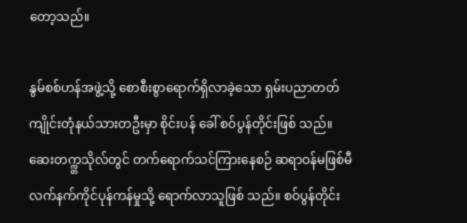တော့သည်။

နွမ်စစ်ဟန်အဖွဲ့သို့ စောစီးစွာရောက်ရှိလာခဲ့သော ရှမ်းပညာတတ်ကျိုင်းတုံနယ်သားတဦးမှာ စိုင်းပန် ခေါ် စဝ်ပွန်တိုင်းဖြစ် သည်။ ဆေးတက္က္တသိုလ်တွင် တက်ရောက်သင်ကြားနေစဉ် ဆရာဝန်မဖြစ်မီ လက်နက်ကိုင်ပုန်ကန်မှုသို့ ရောက်လာသူဖြစ် သည်။ စဝ်ပွန်တိုင်း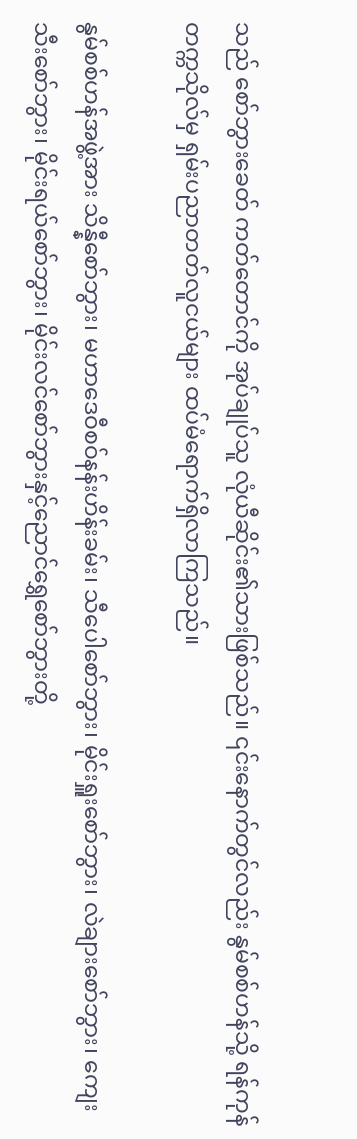သည် စော်ဘွားခေတ် ကတ်တောင်ကို အုပ်ချုပ်သူ လုံယီဆိုင်း၏သားဖြစ်သည်။ ၎င်းနောက်တွင်လည်း နွမ်စစ်ဟန်သို့ ရန်ကုန်တက္ကသိုလ်မှ ရှမ်းပညာတတ်လူငယ်များ ထပ်မံရောက်ရှိလာကြသည်။

နွမ်စစ်ဟန်အဖွဲ့အား သိန္နီစော်ဘွား၊ မဟာဒေဝီစဝ်နန်းဟိန်းခမ်း၊ သီပေါစော်ဘွား၊ မိုင်းရှူးစော်ဘွား၊ လဲချားစော်ဘွား၊ ကျေး သီးစော်ဘွား၊ မိုင်းရယ်စော်ဘွား၊ မိုင်းလင်စော်ဘွားနှင့်ညောင်ရွှေစော်ဘွားတို့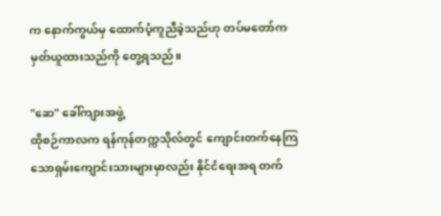က နောက်ကွယ်မှ ထောက်ပံ့ကူညီခဲ့သည်ဟု တပ်မတော်က မှတ်ယူထားသည်ကို တွေ့ရသည်။

"ဆေ" ခေါ်ကျားအဖွဲ့
ထိုစဉ်ကာလက ရန်ကုန်တက္ကသိုလ်တွင် ကျောင်းတက်နေကြသောရှမ်းကျောင်းသားများမှာလည်း နိုင်ငံရေးအရ တက်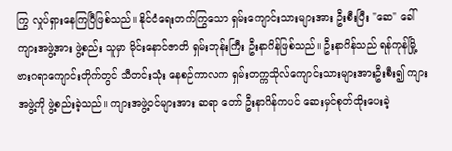ကြွ လှုပ်ရှားနေကြပြီဖြစ်သည်။ နိုင်ငံရေးတက်ကြွသော ရှမ်းကျောင်းသားများအား ဦးစီးပြီး "ဆေ" ခေါ်ကျားအဖွဲ့အား ဖွဲ့စည်း သူမှာ မိုင်းနောင်ဇာတိ ရှမ်းဘုန်းကြီး ဦးနာဂိန်ဖြစ်သည်။ ဦးနာဂိန်သည် ရန်ကုန်မြို့ ဗားဂရာကျောင်းတိုက်တွင် သီတင်းသုံး နေစဉ်ကာလက ရှမ်းတက္ကသိုလ်ကျောင်းသားများအားဦးစီး၍ ကျားအဖွဲ့ကို ဖွဲ့စည်းခဲ့သည်။ ကျားအဖွဲ့ဝင်များအား ဆရာ တော် ဦးနာဂိန်ကပင် ဆေးမှင်စုတ်ထိုးပေးခဲ့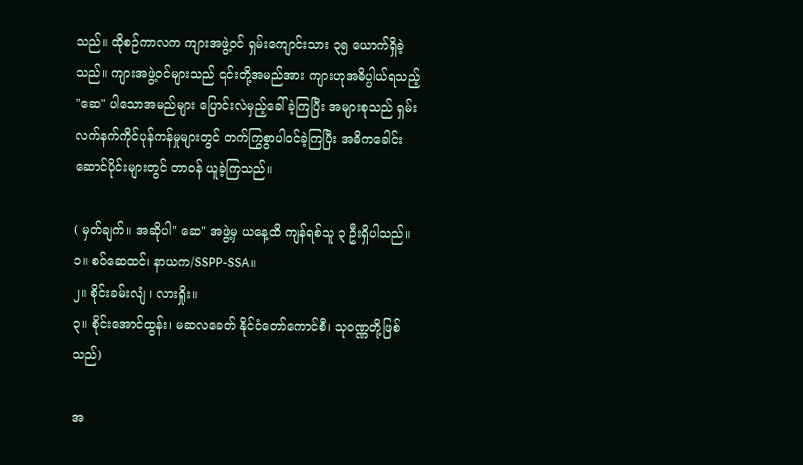သည်။ ထိုစဉ်ကာလက ကျားအဖွဲ့ဝင် ရှမ်းကျောင်းသား ၃၅ ယောက်ရှိခဲ့သည်။ ကျားအဖွဲ့ဝင်များသည် ၎င်းတို့အမည်အား ကျားဟုအဓိပ္ပါယ်ရသည့် "ဆေ" ပါသောအမည်များ ပြောင်းလဲမှည့်ခေါ်ခဲ့ကြပြီး အများစုသည် ရှမ်းလက်နက်ကိုင်ပုန်ကန်မှုများတွင် တက်ကြွစွာပါဝင်ခဲ့ကြပြီး အဓိကခေါင်းဆောင်ပိုင်းများတွင် တာဝန် ယူခဲ့ကြသည်။

( မှတ်ချက်။ အဆိုပါ" ဆေ" အဖွဲ့မှ ယနေ့ထိ ကျန်ရစ်သူ ၃ ဦးရှိပါသည်။
၁။ စဝ်ဆေထင်၊ နာယက/SSPP-SSA။
၂။ စိုင်းခမ်းလျံ ၊ လားရှိုး။
၃။ စိုင်းအောင်ထွန်း၊ မဆလခေတ် နိုင်ငံတော်ကောင်စီ၊ သုဝဏ္ဏတို့ဖြစ်သည်)

အ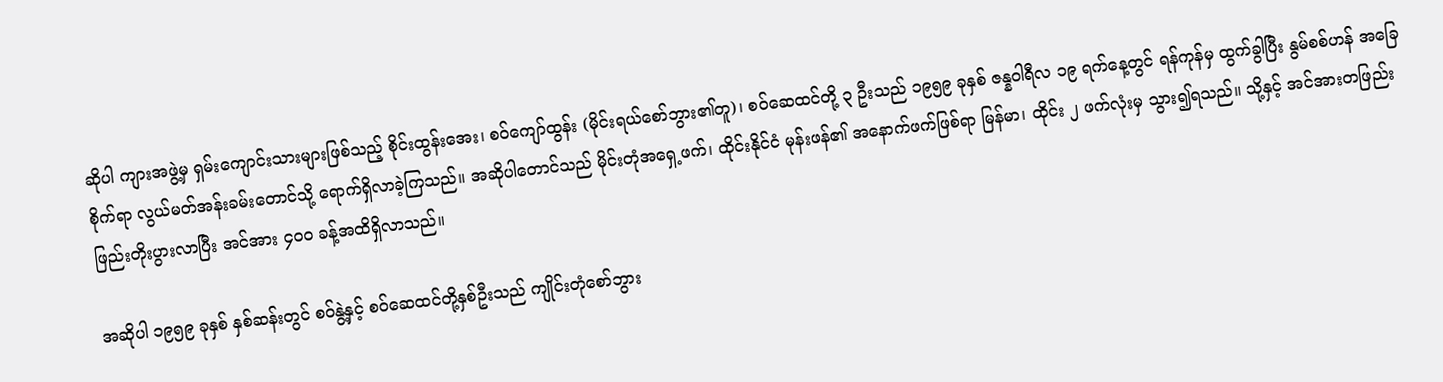ဆိုပါ ကျားအဖွဲ့မှ ရှမ်းကျောင်းသားများဖြစ်သည့် စိုင်းထွန်းအေး၊ စဝ်ကျော်ထွန်း (မိုင်းရယ်စော်ဘွား၏တူ)၊ စဝ်ဆေထင်တို့ ၃ ဦးသည် ၁၉၅၉ ခုနှစ် ဇန္နဝါရီလ ၁၉ ရက်နေ့တွင် ရန်ကုန်မှ ထွက်ခွါပြီး နွမ်စစ်ဟန် အခြေစိုက်ရာ လွယ်မတ်အန်းခမ်းတောင်သို့ ရောက်ရှိလာခဲ့ကြသည်။ အဆိုပါတောင်သည် မိုင်းတုံအရှေ့ဖက်၊ ထိုင်းနိုင်ငံ မုန်းဖန်၏ အနောက်ဖက်ဖြစ်ရာ မြန်မာ၊ ထိုင်း ၂ ဖက်လုံးမှ သွား၍ရသည်။ သို့နှင့် အင်အားတဖြည်းဖြည်းတိုးပွားလာပြီး အင်အား ၄၀၀ ခန့်အထိရှိလာသည်။

အဆိုပါ ၁၉၅၉ ခုနှစ် နှစ်ဆန်းတွင် စဝ်နွဲ့နှင့် စဝ်ဆေထင်တို့နှစ်ဦးသည် ကျိုင်းတုံစော်ဘွား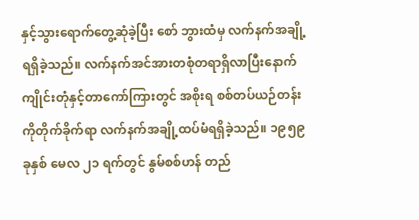နှင့်သွားရောက်တွေ့ဆုံခဲ့ပြီး စော် ဘွားထံမှ လက်နက်အချို့ရရှိခဲ့သည်။ လက်နက်အင်အားတစုံတရာရှိလာပြီးနောက် ကျိုင်းတုံနှင့်တာကော်ကြားတွင် အစိုးရ စစ်တပ်ယဉ်တန်းကိုတိုက်ခိုက်ရာ လက်နက်အချို့ထပ်မံရရှိခဲ့သည်။ ၁၉၅၉ ခုနှစ် မေလ ၂၁ ရက်တွင် နွမ်စစ်ဟန် တည်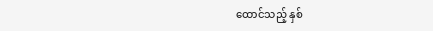ထောင်သည့် နှစ်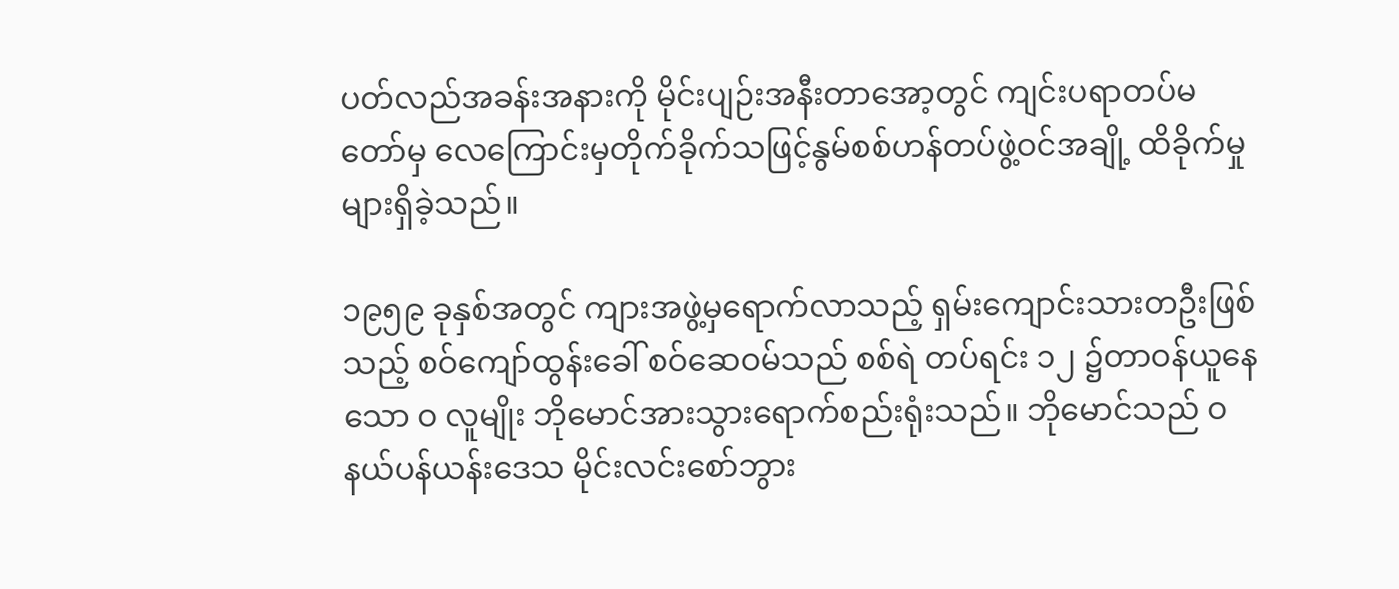ပတ်လည်အခန်းအနားကို မိုင်းပျဉ်းအနီးတာအော့တွင် ကျင်းပရာတပ်မတော်မှ လေကြောင်းမှတိုက်ခိုက်သဖြင့်နွမ်စစ်ဟန်တပ်ဖွဲ့ဝင်အချို့ ထိခိုက်မှုများရှိခဲ့သည်။

၁၉၅၉ ခုနှစ်အတွင် ကျားအဖွဲ့မှရောက်လာသည့် ရှမ်းကျောင်းသားတဦးဖြစ်သည့် စဝ်ကျော်ထွန်းခေါ် စဝ်ဆေဝမ်သည် စစ်ရဲ တပ်ရင်း ၁၂ ၌တာဝန်ယူနေသော ဝ လူမျိုး ဘိုမောင်အားသွားရောက်စည်းရုံးသည်။ ဘိုမောင်သည် ဝ နယ်ပန်ယန်းဒေသ မိုင်းလင်းစော်ဘွား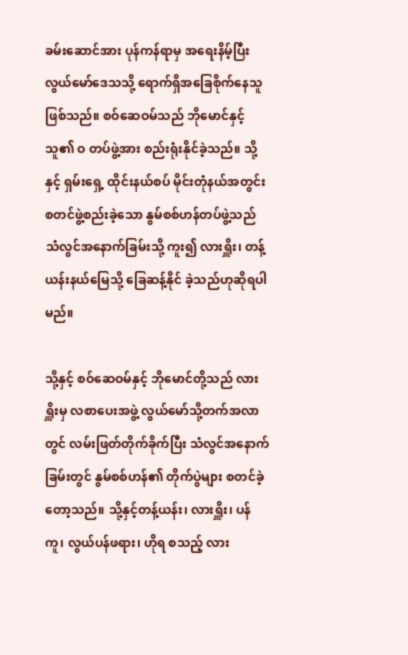ခမ်းဆောင်အား ပုန်ကန်ရာမှ အရေးနိမ့်ပြီး လွယ်မော်ဒေသသို့ ရောက်ရှိအခြေစိုက်နေသူဖြစ်သည်။ စဝ်ဆေဝမ်သည် ဘိုမောင်နှင့်သူ၏ ဝ တပ်ဖွဲ့အား စည်းရုံးနိုင်ခဲ့သည်။ သို့နှင့် ရှမ်းရှေ့ ထိုင်းနယ်စပ် မိုင်းတုံနယ်အတွင်း စတင်ဖွဲ့စည်းခဲ့သော နွမ်စစ်ဟန်တပ်ဖွဲ့သည် သံလွင်အနောက်ခြမ်းသို့ ကူး၍ လားရှိူး၊ တန့်ယန်းနယ်မြေသို့ ခြေဆန့်နိုင် ခဲ့သည်ဟုဆိုရပါမည်။

သို့နှင့် စဝ်ဆေဝမ်နှင့် ဘိုမောင်တို့သည် လားရှိူးမှ လစာပေးအဖွဲ့ လွယ်မော်သို့တက်အလာတွင် လမ်းဖြတ်တိုက်ခိုက်ပြီး သံလွင်အနောက်ခြမ်းတွင် နွမ်စစ်ဟန်၏ တိုက်ပွဲများ စတင်ခဲ့တော့သည်။ သို့နှင့်တန့်ယန်း၊ လားရှိူး၊ ပန်ကူ၊ လွယ်ပန်ဖရား၊ ဟိုရ စသည့် လား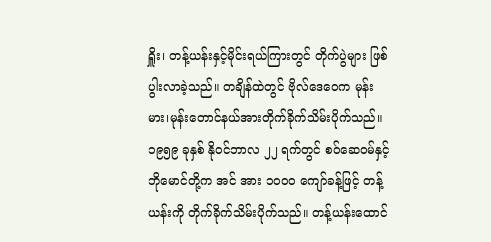ရှိူး၊ တန့်ယန်းနှင့်မိုင်းရယ်ကြားတွင် တိုက်ပွဲများ ဖြစ်ပွါးလာခဲ့သည်။ တချိန်ထဲတွင် ဗိုလ်ဒေဝေက မုန်းမား၊မုန်းတောင်နယ်အားတိုက်ခိုက်သိမ်းပိုက်သည်။ ၁၉၅၉ ခုနှစ် နိုဝင်ဘာလ ၂၂ ရက်တွင် စဝ်ဆေဝမ်နှင့် ဘိုမောင်တို့က အင် အား ၁၀၀၀ ကျော်ခန့်ဖြင့် တန့်ယန်းကို တိုက်ခိုက်သိမ်းပိုက်သည်။ တန့်ယန်းထောင်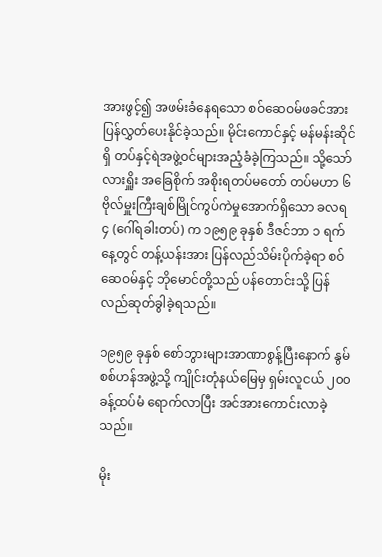အားဖွင့်၍ အဖမ်းခံနေရသော စဝ်ဆေဝမ်ဖခင်အားပြန်လွှတ်ပေးနိုင်ခဲ့သည်။ မိုင်းကောင်နှင့် မန်မန်းဆိုင်ရှိ တပ်နှင့်ရဲအဖွဲ့ဝင်များအညံ့ခံခဲ့ကြသည်။ သို့သော် လားရှိူး အခြေစိုက် အစိုးရတပ်မတော် တပ်မဟာ ၆ ဗိုလ်မှူးကြီးချစ်မြိုင်ကွပ်ကဲမှုအောက်ရှိသော ခလရ ၄ (ဂေါ်ရခါးတပ်) က ၁၉၅၉ ခုနှစ် ဒီဇင်ဘာ ၁ ရက်နေ့တွင် တန့်ယန်းအား ပြန်လည်သိမ်းပိုက်ခဲ့ရာ စဝ်ဆေဝမ်နှင့် ဘိုမောင်တို့သည် ပန်တောင်းသို့ ပြန် လည်ဆုတ်ခွါခဲ့ရသည်။

၁၉၅၉ ခုနှစ် စော်ဘွားများအာဏာစွန့်ပြီးနောက် နွမ်စစ်ဟန်အဖွဲ့သို့ ကျိုင်းတုံနယ်မြေမှ ရှမ်းလူငယ် ၂၀၀ ခန့်ထပ်မံ ရောက်လာပြီး အင်အားကောင်းလာခဲ့သည်။

မိုး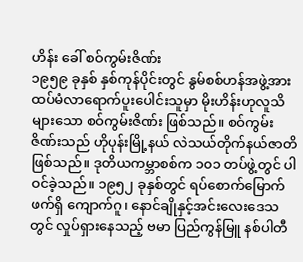ဟိန်း ခေါ် စဝ်ကွမ်းဇိဏ်း
၁၉၅၉ ခုနှစ် နှစ်ကုန်ပိုင်းတွင် နွမ်စစ်ဟန်အဖွဲ့အား ထပ်မံလာရောက်ပူးပေါင်းသူမှာ မိုးဟိန်းဟုလူသိများသော စဝ်ကွမ်းဇိဏ်း ဖြစ်သည်။ စဝ်ကွမ်းဇိဏ်းသည် ဟိုပုန်းမြို့နယ် လဲသယ်တိုက်နယ်ဇာတိဖြစ်သည်။ ဒုတိယကမ္ဘာစစ်က ၁၀၁ တပ်ဖွဲ့တွင် ပါဝင်ခဲ့သည်။ ၁၉၅၂ ခုနှစ်တွင် ရပ်စောက်မြောက်ဖက်ရှိ ကျောက်ဂူ၊ နောင်ချိုနှင့်အင်းလေးဒေသတွင် လှုပ်ရှားနေသည့် ဗမာ ပြည်ကွန်မြူ နစ်ပါတီ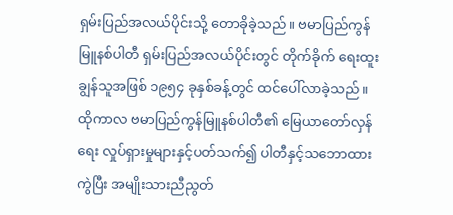ရှမ်းပြည်အလယ်ပိုင်းသို့ တောခိုခဲ့သည်။ ဗမာပြည်ကွန်မြူနစ်ပါတီ ရှမ်းပြည်အလယ်ပိုင်းတွင် တိုက်ခိုက် ရေးထူးချွန်သူအဖြစ် ၁၉၅၄ ခုနှစ်ခန့်တွင် ထင်ပေါ်လာခဲ့သည်။ ထိုကာလ ဗမာပြည်ကွန်မြူနစ်ပါတီ၏ မြေယာတော်လှန်ရေး လှုပ်ရှားမှုများနှင့်ပတ်သက်၍ ပါတီနှင့်သဘောထားကွဲပြီး အမျိုးသားညီညွတ်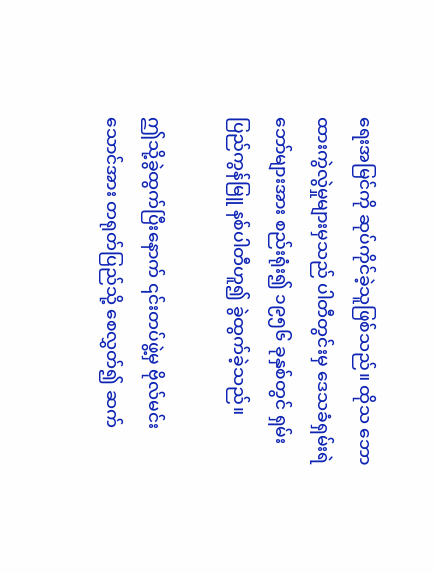ရေးအမြင်ကို ဆုပ်ကိုင်ခဲ့သူဖြစ်သည်။ ထိုသ ဘော ထားကွဲလွဲမှုများမှသည် ပါတီတွင်းမှ ဒေသခံရှမ်းရဲဘော်များအား စည်းရုံး၍ ၁၉၅၆ ခုနှစ်တွင် ရှမ်းပြည်ကွန်မြူ နစ်ပါတီဟူ၍ ခွဲထွက်ခဲ့သည်။

ဤသို့ခွဲထွက်ပြီးနောက် ၎င်းတပ်ဖွဲ့မှ ဗိုလ်မင်းသောင်အား တရုတ်ပြည်သို့ စေလွှတ်၍ ဆက်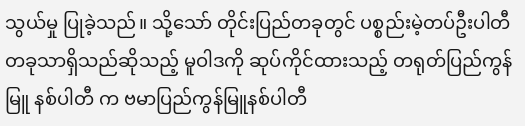သွယ်မှု ပြုခဲ့သည်။ သို့သော် တိုင်းပြည်တခုတွင် ပစ္စည်းမဲ့တပ်ဦးပါတီတခုသာရှိသည်ဆိုသည့် မူဝါဒကို ဆုပ်ကိုင်ထားသည့် တရုတ်ပြည်ကွန်မြူ နစ်ပါတီ က ဗမာပြည်ကွန်မြူနစ်ပါတီ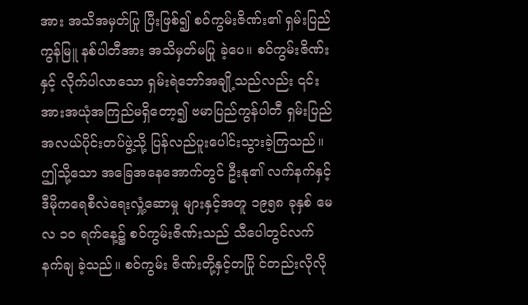အား အသိအမှတ်ပြု ပြီးဖြစ်၍ စဝ်ကွမ်းဇိဏ်း၏ ရှမ်းပြည်ကွန်မြူ နစ်ပါတီအား အသိမှတ်မပြု ခဲ့ပေ။ စဝ်ကွမ်းဇိဏ်းနှင့် လိုက်ပါလာသော ရှမ်းရဲဘော်အချို့သည်လည်း ၎င်းအားအယုံအကြည်မရှိတော့၍ ဗမာပြည်ကွန်ပါတီ ရှမ်းပြည်အလယ်ပိုင်းတပ်ဖွဲ့သို့ ပြန်လည်ပူးပေါင်းသွားခဲ့ကြသည်။ဤသို့သော အခြေအနေအောက်တွင် ဦးနု၏ လက်နက်နှင့်ဒီမိုကရေစီလဲရေးလှုံ့ဆောမှု များနှင့်အတူ ၁၉၅၈ ခုနှစ် မေလ ၁၀ ရက်နေ့၌ စဝ်ကွမ်းဇိဏ်းသည် သီပေါတွင်လက်နက်ချ ခဲ့သည်။ စဝ်ကွမ်း ဇိဏ်းတို့နှင့်တပြို င်တည်းလိုလို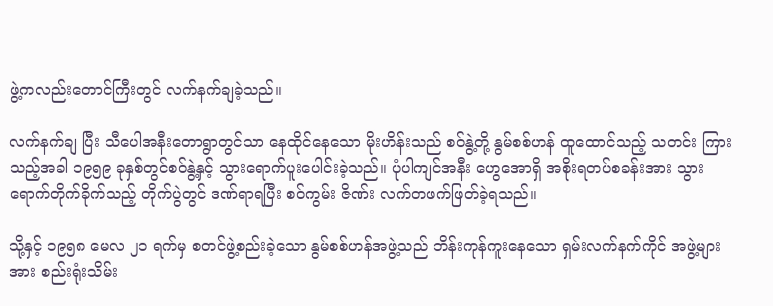ဖွဲ့ကလည်းတောင်ကြီးတွင် လက်နက်ချခဲ့သည်။

လက်နက်ချ ပြီး သီပေါအနီးတောရွာတွင်သာ နေထိုင်နေသော မိုးဟိန်းသည် စဝ်နွဲ့တို့ နွမ်စစ်ဟန် ထူထောင်သည့် သတင်း ကြားသည့်အခါ ၁၉၅၉ ခုနှစ်တွင်စဝ်နွဲ့နှင့် သွားရောက်ပူးပေါင်းခဲ့သည်။ ပုံပါကျင်အနီး ဟွေအောရှိ အစိုးရတပ်စခန်းအား သွားရောက်တိုက်ခိုက်သည့် တိုက်ပွဲတွင် ဒဏ်ရာရပြီး စဝ်ကွမ်း ဇိဏ်း လက်တဖက်ဖြတ်ခဲ့ရသည်။

သို့နှင့် ၁၉၅၈ မေလ ၂၁ ရက်မှ စတင်ဖွဲ့စည်းခဲ့သော နွမ်စစ်ဟန်အဖွဲ့သည် ဘိန်းကုန်ကူးနေသော ရှမ်းလက်နက်ကိုင် အဖွဲ့များအား စည်းရုံးသိမ်း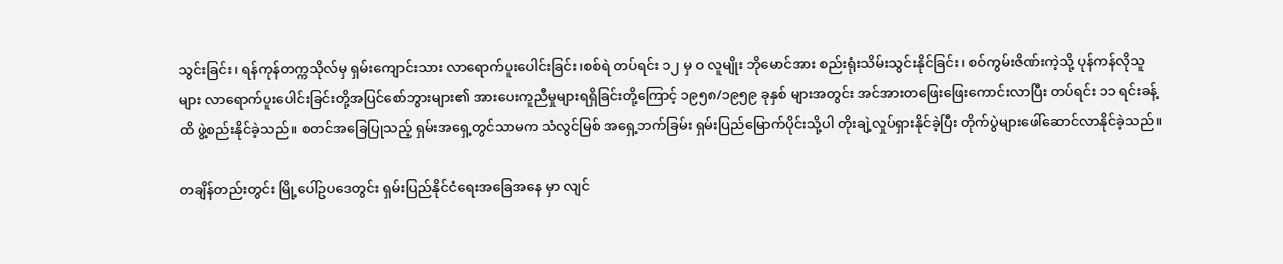သွင်းခြင်း၊ ရန်ကုန်တက္ကသိုလ်မှ ရှမ်းကျောင်းသား လာရောက်ပူးပေါင်းခြင်း၊စစ်ရဲ တပ်ရင်း ၁၂ မှ ဝ လူမျိုး ဘိုမောင်အား စည်းရုံးသိမ်းသွင်းနိုင်ခြင်း၊ စဝ်ကွမ်းဇိဏ်းကဲ့သို့ ပုန်ကန်လိုသူများ လာရောက်ပူးပေါင်းခြင်းတို့အပြင်စော်ဘွားများ၏ အားပေးကူညီမှုများရရှိခြင်းတို့ကြောင့် ၁၉၅၈/၁၉၅၉ ခုနှစ် များအတွင်း အင်အားတဖြေးဖြေးကောင်းလာပြီး တပ်ရင်း ၁၁ ရင်းခန့်ထိ ဖွဲ့စည်းနိုင်ခဲ့သည်။ စတင်အခြေပြုသည့် ရှမ်းအရှေ့တွင်သာမက သံလွင်မြစ် အရှေ့ဘက်ခြမ်း ရှမ်းပြည်မြောက်ပိုင်းသို့ပါ တိုးချဲ့လှုပ်ရှားနိုင်ခဲ့ပြီး တိုက်ပွဲများဖေါ်ဆောင်လာနိုင်ခဲ့သည်။

တချိန်တည်းတွင်း မြို့ပေါ်ဥပဒေတွင်း ရှမ်းပြည်နိုင်ငံရေးအခြေအနေ မှာ လျင်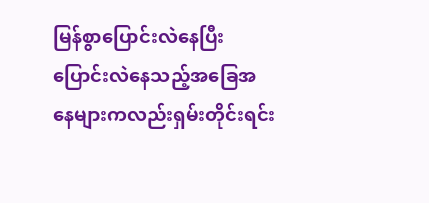မြန်စွာပြောင်းလဲနေပြီး ပြောင်းလဲနေသည့်အခြေအနေများကလည်းရှမ်းတိုင်းရင်း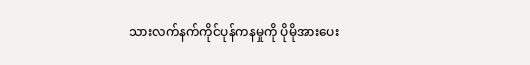သားလက်နက်ကိုင်ပုန်ကနမှုကို ပိုမိုအားပေး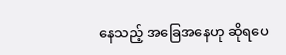နေသည့် အခြေအနေဟု ဆိုရပေ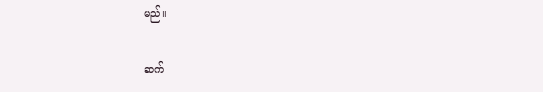မည်။

ဆက်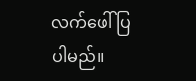လက်ဖေါ်ပြပါမည်။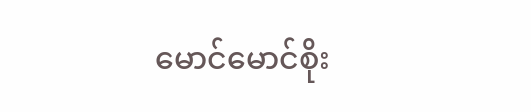မောင်မောင်စိုး